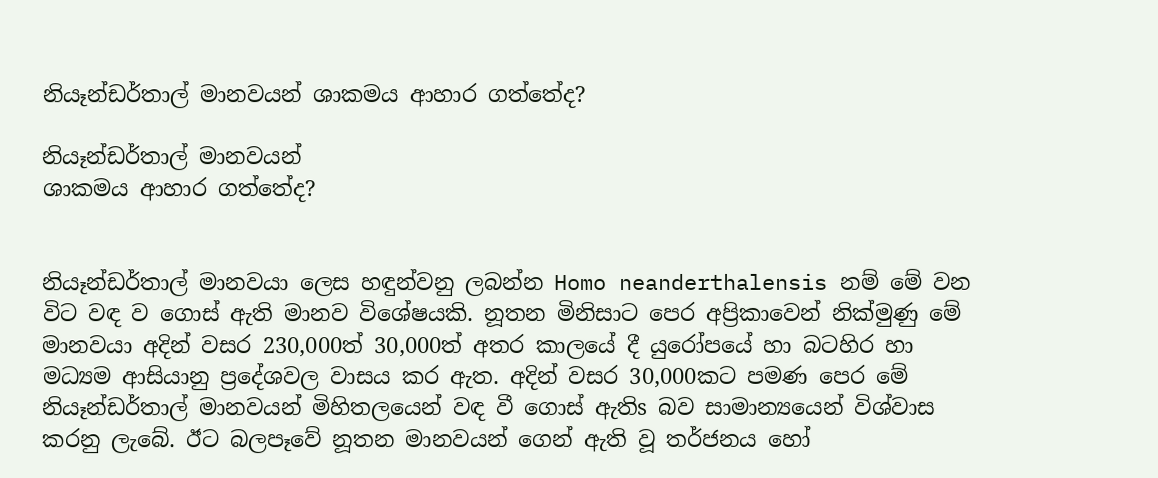නියෑන්ඩර්තාල් මානවයන් ශාකමය ආහාර ගත්තේද?

නියෑන්ඩර්තාල් මානවයන්
ශාකමය ආහාර ගත්තේද?


නියෑන්ඩර්තාල් මානවයා ලෙස හඳුන්වනු ලබන්න Homo neanderthalensis නම් මේ වන විට වඳ ව ගොස්‌ ඇති මානව විශේෂයකි. නූතන මිනිසාට පෙර අප්‍රිකාවෙන් නික්‌මුණු මේ මානවයා අදින් වසර 230,000ත් 30,000ත් අතර කාලයේ දී යුරෝපයේ හා බටහිර හා මධ්‍යම ආසියානු ප්‍රදේශවල වාසය කර ඇත. අදින් වසර 30,000කට පමණ පෙර මේ නියෑන්ඩර්තාල් මානවයන් මිහිතලයෙන් වඳ වී ගොස්‌ ඇතිs බව සාමාන්‍යයෙන් විශ්වාස කරනු ලැබේ. ඊට බලපෑවේ නූතන මානවයන් ගෙන් ඇති වූ තර්ජනය හෝ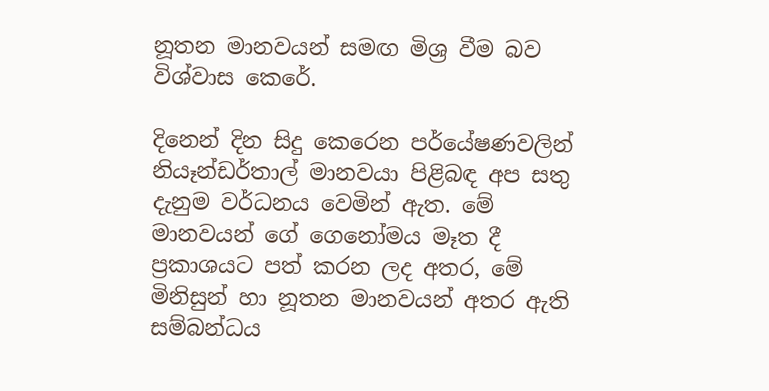නූතන මානවයන් සමඟ මිශ්‍ර වීම බව විශ්වාස කෙරේ.

දිනෙන් දින සිදු කෙරෙන පර්යේෂණවලින් නියෑන්ඩර්තාල් මානවයා පිළිබඳ අප සතු දැනුම වර්ධනය වෙමින් ඇත. මේ මානවයන් ගේ ගෙනෝමය මෑත දී ප්‍රකාශයට පත් කරන ලද අතර, මේ මිනිසුන් හා නූතන මානවයන් අතර ඇති සම්බන්ධය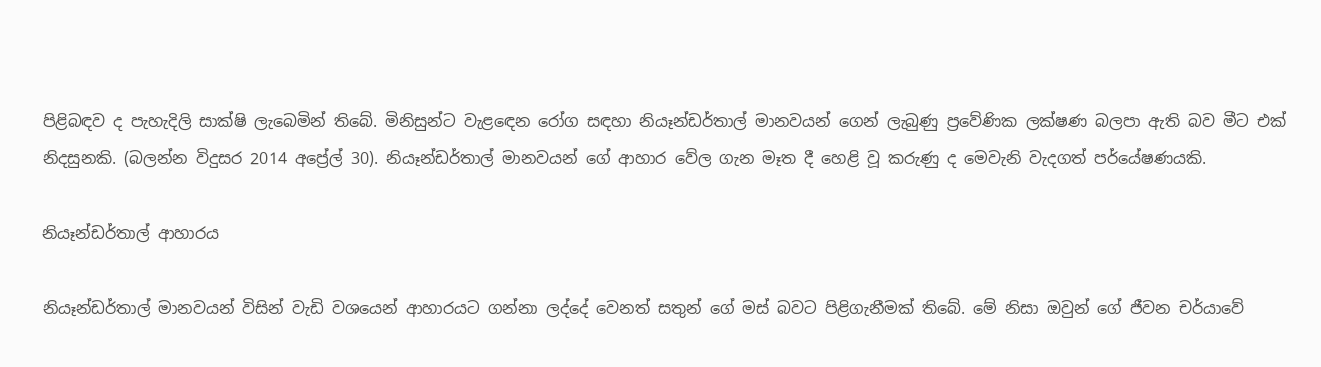පිළිබඳව ද පැහැදිලි සාක්‌ෂි ලැබෙමින් තිබේ. මිනිසුන්ට වැළඳෙන රෝග සඳහා නියෑන්ඩර්තාල් මානවයන් ගෙන් ලැබුණු ප්‍රවේණික ලක්‌ෂණ බලපා ඇති බව මීට එක්‌ නිදසුනකි. (බලන්න විදුසර 2014 අප්‍රේල් 30). නියෑන්ඩර්තාල් මානවයන් ගේ ආහාර වේල ගැන මෑත දී හෙළි වූ කරුණු ද මෙවැනි වැදගත් පර්යේෂණයකි.

නියෑන්ඩර්තාල් ආහාරය

නියෑන්ඩර්තාල් මානවයන් විසින් වැඩි වශයෙන් ආහාරයට ගන්නා ලද්දේ වෙනත් සතුන් ගේ මස්‌ බවට පිළිගැනීමක්‌ තිබේ. මේ නිසා ඔවුන් ගේ ජීවන චර්යාවේ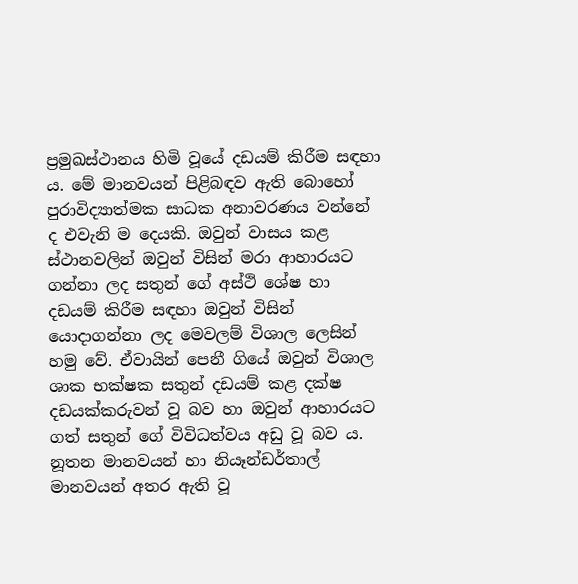ප්‍රමුඛස්‌ථානය හිමි වූයේ දඩයම් කිරීම සඳහා ය. මේ මානවයන් පිළිබඳව ඇති බොහෝ පුරාවිද්‍යාත්මක සාධක අනාවරණය වන්නේ ද එවැනි ම දෙයකි. ඔවුන් වාසය කළ ස්‌ථානවලින් ඔවුන් විසින් මරා ආහාරයට ගන්නා ලද සතුන් ගේ අස්‌ථි ශේෂ හා දඩයම් කිරීම සඳහා ඔවුන් විසින් යොදාගන්නා ලද මෙවලම් විශාල ලෙසින් හමු වේ. ඒවායින් පෙනී ගියේ ඔවුන් විශාල ශාක භක්‌ෂක සතුන් දඩයම් කළ දක්‌ෂ දඩයක්‌කරුවන් වූ බව හා ඔවුන් ආහාරයට ගත් සතුන් ගේ විවිධත්වය අඩු වූ බව ය. නූතන මානවයන් හා නියෑන්ඩර්තාල් මානවයන් අතර ඇති වූ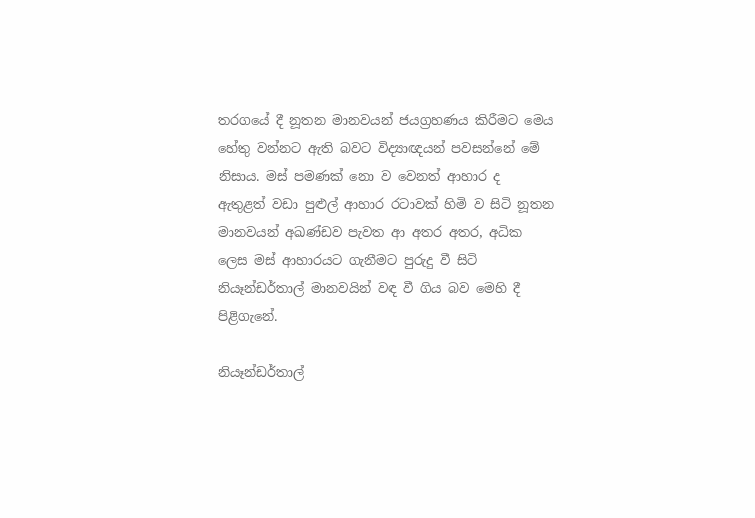තරගයේ දී නූතන මානවයන් ජයග්‍රහණය කිරීමට මෙය හේතු වන්නට ඇති බවට විද්‍යාඥයන් පවසන්නේ මේ නිසාය. මස්‌ පමණක්‌ නො ව වෙනත් ආහාර ද ඇතුළත් වඩා පුළුල් ආහාර රටාවක්‌ හිමි ව සිටි නූතන මානවයන් අඛණ්‌ඩව පැවත ආ අතර අතර, අධික ලෙස මස්‌ ආහාරයට ගැනීමට පුරුදු වී සිටි නියෑන්ඩර්තාල් මානවයින් වඳ වී ගිය බව මෙහි දී පිළිගැනේ.

නියෑන්ඩර්තාල්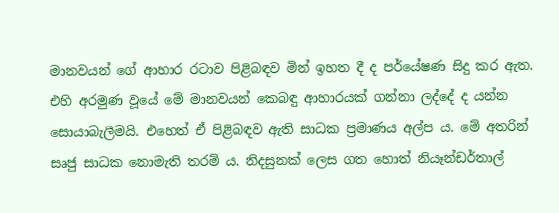මානවයන් ගේ ආහාර රටාව පිළිබඳව මින් ඉහත දී ද පර්යේෂණ සිදු කර ඇත. එහි අරමුණ වූයේ මේ මානවයන් කෙබඳු ආහාරයක්‌ ගන්නා ලද්දේ ද යන්න සොයාබැලීමයි. එහෙත් ඒ පිළිබඳව ඇති සාධක ප්‍රමාණය අල්ප ය. මේ අතරින් සෘජු සාධක නොමැති තරම් ය. නිදසුනක්‌ ලෙස ගත හොත් නියෑන්ඩර්තාල්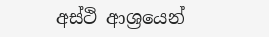අස්‌ථි ආශ්‍රයෙන්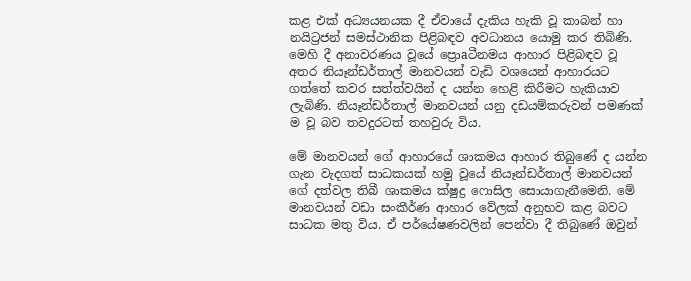කළ එක්‌ අධ්‍යයනයක දී ඒවායේ දැකිය හැකි වූ කාබන් හා නයිට්‍රජන් සමස්‌ථානික පිළිබඳව අවධානය යොමු කර තිබිණි. මෙහි දී අනාවරණය වූයේ ප්‍රොaටීනමය ආහාර පිළිබඳව වූ අතර නියෑන්ඩර්තාල් මානවයන් වැඩි වශයෙන් ආහාරයට ගත්තේ කවර සත්ත්වයින් ද යන්න හෙළි කිරීමට හැකියාව ලැබිණි. නියෑන්ඩර්තාල් මානවයන් යනු දඩයම්කරුවන් පමණක්‌ ම වූ බව තවදුරටත් තහවුරු විය.

මේ මානවයන් ගේ ආහාරයේ ශාකමය ආහාර තිබුණේ ද යන්න ගැන වැදගත් සාධකයක්‌ හමු වූයේ නියෑන්ඩර්තාල් මානවයන් ගේ දත්වල තිබී ශාකමය ක්‌ෂුද්‍ර ෆොසිල සොයාගැනීමෙනි. මේ මානවයන් වඩා සංකීර්ණ ආහාර වේලක්‌ අනුභව කළ බවට සාධක මතු විය. ඒ පර්යේෂණවලින් පෙන්වා දී තිබුණේ ඔවුන්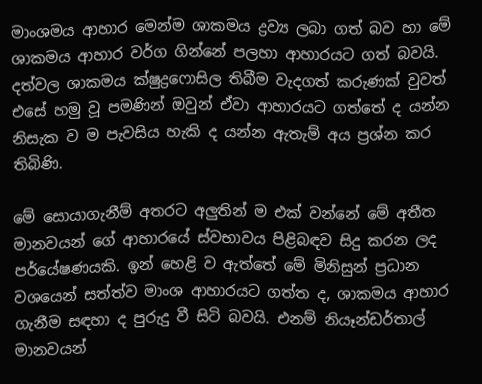මාංශමය ආහාර මෙන්ම ශාකමය ද්‍රව්‍ය ලබා ගත් බව හා මේ ශාකමය ආහාර වර්ග ගින්නේ පලහා ආහාරයට ගත් බවයි. දත්වල ශාකමය ක්‌ෂුද්‍රෆොසිල තිබීම වැදගත් කරුණක්‌ වුවත් එසේ හමු වූ පමණින් ඔවුන් ඒවා ආහාරයට ගත්තේ ද යන්න නිසැක ව ම පැවසිය හැකි ද යන්න ඇතැම් අය ප්‍රශ්න කර තිබිණි.

මේ සොයාගැනීම් අතරට අලුතින් ම එක්‌ වන්නේ මේ අතීත මානවයන් ගේ ආහාරයේ ස්‌වභාවය පිළිබඳව සිදු කරන ලද පර්යේෂණයකි. ඉන් හෙළි ව ඇත්තේ මේ මිනිසුන් ප්‍රධාන වශයෙන් සත්ත්ව මාංශ ආහාරයට ගත්ත ද, ශාකමය ආහාර ගැනීම සඳහා ද පුරුදු වී සිටි බවයි. එනම් නියෑන්ඩර්තාල් මානවයන්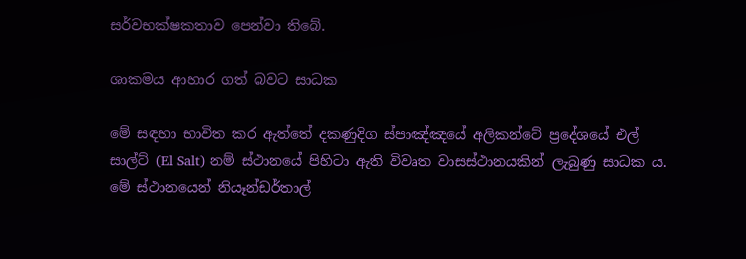සර්වභක්‌ෂකතාව පෙන්වා තිබේ.

ශාකමය ආහාර ගත් බවට සාධක

මේ සඳහා භාවිත කර ඇත්තේ දකණුදිග ස්‌පාඤ්ඤයේ අලිකන්ටේ ප්‍රදේශයේ එල් සාල්ට්‌ (El Salt) නම් ස්‌ථානයේ පිහිටා ඇති විවෘත වාසස්‌ථානයකින් ලැබුණු සාධක ය. මේ ස්‌ථානයෙන් නියෑන්ඩර්තාල්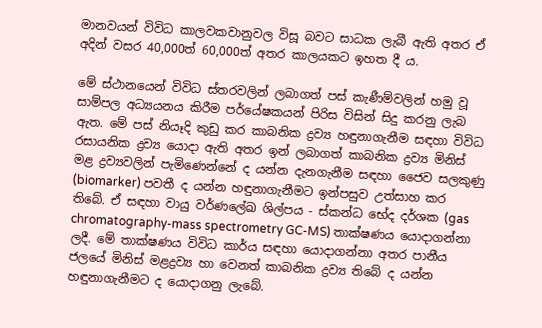මානවයන් විවිධ කාලවකවානුවල විසූ බවට සාධක ලැබී ඇති අතර ඒ අදින් වසර 40,000ත් 60,000ත් අතර කාලයකට ඉහත දී ය.

මේ ස්‌ථානයෙන් විවිධ ස්‌තරවලින් ලබාගත් පස්‌ කැණීම්වලින් හමු වූ සාම්පල අධ්‍යයනය කිරීම පර්යේෂකයන් පිරිස විසින් සිදු කරනු ලැබ ඇත. මේ පස්‌ නියෑදි කුඩු කර කාබනික ද්‍රව්‍ය හඳුනාගැනීම සඳහා විවිධ රසායනික ද්‍රව්‍ය යොදා ඇති අතර ඉන් ලබාගත් කාබනික ද්‍රව්‍ය මිනිස්‌ මළ ද්‍රව්‍යවලින් පැමිණෙන්නේ ද යන්න දැනගැනීම සඳහා ජෛව සලකුණු (biomarker) පවතී ද යන්න හඳුනාගැනීමට ඉන්පසුව උත්සාහ කර තිබේ. ඒ සඳහා වායු වර්ණලේඛ ශිල්පය - ස්‌කන්ධ භේද දර්ශක (gas chromatography-mass spectrometry GC-MS) තාක්‌ෂණය යොදාගන්නා ලදී. මේ තාක්‌ෂණය විවිධ කාර්ය සඳහා යොදාගන්නා අතර පානීය ජලයේ මිනිස්‌ මළද්‍රව්‍ය හා වෙනත් කාබනික ද්‍රව්‍ය තිබේ ද යන්න හඳුනාගැනීමට ද යොදාගනු ලැබේ.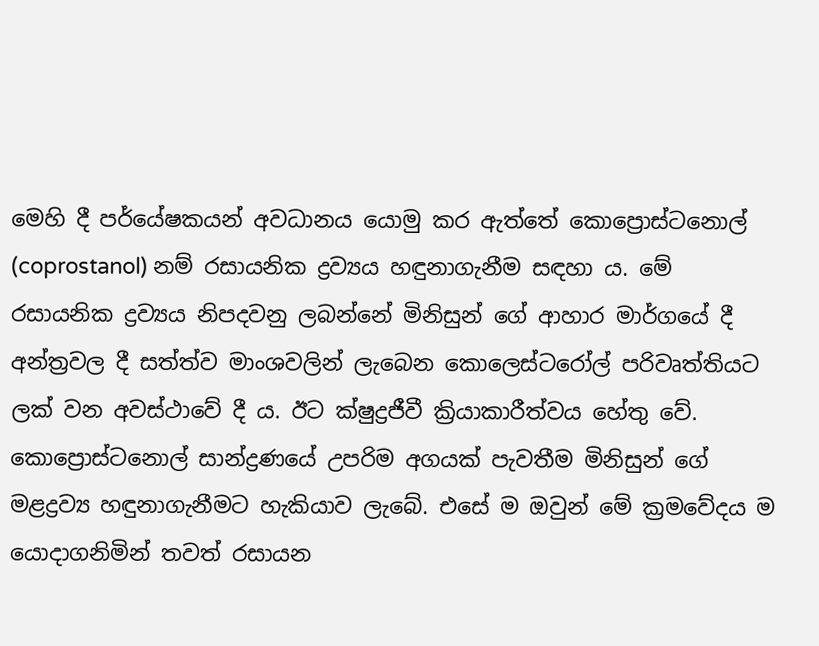මෙහි දී පර්යේෂකයන් අවධානය යොමු කර ඇත්තේ කොප්‍රොස්‌ටනොල් (coprostanol) නම් රසායනික ද්‍රව්‍යය හඳුනාගැනීම සඳහා ය. මේ රසායනික ද්‍රව්‍යය නිපදවනු ලබන්නේ මිනිසුන් ගේ ආහාර මාර්ගයේ දී අන්ත්‍රවල දී සත්ත්ව මාංශවලින් ලැබෙන කොලෙස්‌ටරෝල් පරිවෘත්තියට ලක්‌ වන අවස්‌ථාවේ දී ය. ඊට ක්‌ෂුද්‍රජීවී ක්‍රියාකාරීත්වය හේතු වේ. කොප්‍රොස්‌ටනොල් සාන්ද්‍රණයේ උපරිම අගයක්‌ පැවතීම මිනිසුන් ගේ මළද්‍රව්‍ය හඳුනාගැනීමට හැකියාව ලැබේ. එසේ ම ඔවුන් මේ ක්‍රමවේදය ම යොදාගනිමින් තවත් රසායන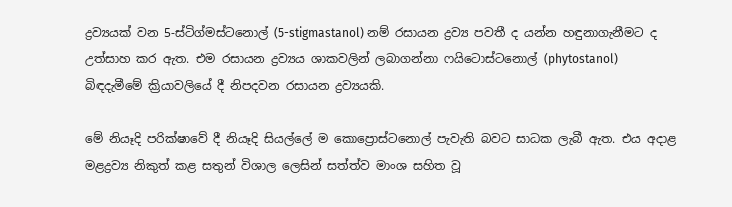ද්‍රව්‍යයක්‌ වන 5-ස්‌ටිග්මස්‌ටනොල් (5-stigmastanol) නම් රසායන ද්‍රව්‍ය පවතී ද යන්න හඳුනාගැනීමට ද උත්සාහ කර ඇත. එම රසායන ද්‍රව්‍යය ශාකවලින් ලබාගන්නා ෆයිටොස්‌ටනොල් (phytostanol) බිඳදැමීමේ ක්‍රියාවලියේ දී නිපදවන රසායන ද්‍රව්‍යයකි.

මේ නියෑදි පරික්‌ෂාවේ දී නියෑදි සියල්ලේ ම කොප්‍රොස්‌ටනොල් පැවැති බවට සාධක ලැබී ඇත. එය අදාළ මළද්‍රව්‍ය නිකුත් කළ සතුන් විශාල ලෙසින් සත්ත්ව මාංශ සහිත වූ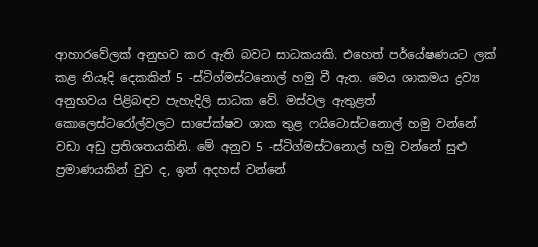ආහාරවේලක්‌ අනුභව කර ඇති බවට සාධකයකි. එහෙත් පර්යේෂණයට ලක්‌ කළ නියෑදි දෙකකින් 5 -ස්‌ටිග්මස්‌ටනොල් හමු වී ඇත. මෙය ශාකමය ද්‍රව්‍ය අනුභවය පිළිබඳව පැහැදිලි සාධක වේ. මස්‌වල ඇතුළත් කොලෙස්‌ටරෝල්වලට සාපේක්‌ෂව ශාක තුළ ෆයිටොස්‌ටනොල් හමු වන්නේ වඩා අඩු ප්‍රතිශතයකිනි. මේ අනුව 5 -ස්‌ටිග්මස්‌ටනොල් හමු වන්නේ සුළු ප්‍රමාණයකින් වුව ද, ඉන් අදහස්‌ වන්නේ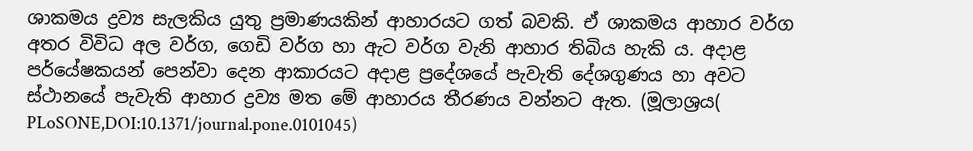ශාකමය ද්‍රව්‍ය සැලකිය යුතු ප්‍රමාණයකින් ආහාරයට ගත් බවකි. ඒ ශාකමය ආහාර වර්ග අතර විවිධ අල වර්ග, ගෙඩි වර්ග හා ඇට වර්ග වැනි ආහාර තිබිය හැකි ය. අදාළ පර්යේෂකයන් පෙන්වා දෙන ආකාරයට අදාළ ප්‍රදේශයේ පැවැති දේශගුණය හා අවට ස්‌ථානයේ පැවැති ආහාර ද්‍රව්‍ය මත මේ ආහාරය තීරණය වන්නට ඇත. (මූලාශ්‍රය( PLoSONE,DOI:10.1371/journal.pone.0101045)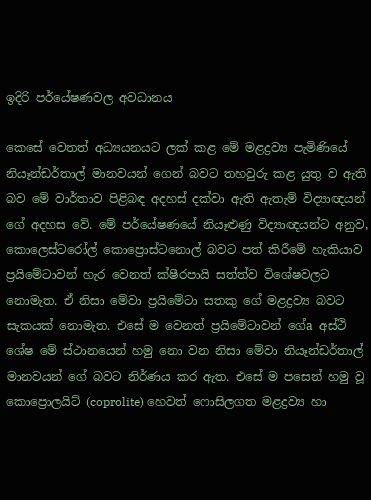ඉදිරි පර්යේෂණවල අවධානය

කෙසේ වෙතත් අධ්‍යයනයට ලක්‌ කළ මේ මළද්‍රව්‍ය පැමිණියේ නියෑන්ඩර්තාල් මානවයන් ගෙන් බවට තහවුරු කළ යුතු ව ඇති බව මේ වාර්තාව පිළිබඳ අදහස්‌ දක්‌වා ඇති ඇතැම් විද්‍යාඥයන් ගේ අදහස වේ. මේ පර්යේෂණයේ නියෑළුණු විද්‍යාඥයන්ට අනුව, කොලෙස්‌ටරෝල් කොප්‍රොස්‌ටනොල් බවට පත් කිරීමේ හැකියාව ප්‍රයිමේටාවන් හැර වෙනත් ක්‌ෂීරපායි සත්ත්ව විශේෂවලට නොමැත. ඒ නිසා මේවා ප්‍රයිමේටා සතකු ගේ මළද්‍රව්‍ය බවට සැකයක්‌ නොමැත. එසේ ම වෙනත් ප්‍රයිමේටාවන් ගේa අස්‌ථි ශේෂ මේ ස්‌ථානයෙන් හමු නො වන නිසා මේවා නියෑන්ඩර්තාල් මානවයන් ගේ බවට නිර්ණය කර ඇත. එසේ ම පසෙන් හමු වූ කොප්‍රොලයිට්‌ (coprolite) හෙවත් ෆොසිලගත මළද්‍රව්‍ය හා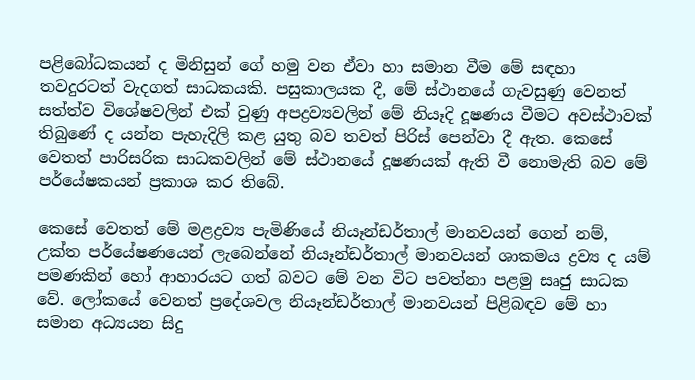පළිබෝධකයන් ද මිනිසුන් ගේ හමු වන ඒවා හා සමාන වීම මේ සඳහා තවදුරටත් වැදගත් සාධකයකි. පසුකාලයක දී, මේ ස්‌ථානයේ ගැවසුණු වෙනත් සත්ත්ව විශේෂවලින් එක්‌ වුණු අපද්‍රව්‍යවලින් මේ නියෑදි දූෂණය වීමට අවස්‌ථාවක්‌ තිබුණේ ද යන්න පැහැදිලි කළ යුතු බව තවත් පිරිස්‌ පෙන්වා දී ඇත. කෙසේ වෙතත් පාරිසරික සාධකවලින් මේ ස්‌ථානයේ දූෂණයක්‌ ඇති වී නොමැති බව මේ පර්යේෂකයන් ප්‍රකාශ කර තිබේ.

කෙසේ වෙතත් මේ මළද්‍රව්‍ය පැමිණියේ නියෑන්ඩර්තාල් මානවයන් ගෙන් නම්, උක්‌ත පර්යේෂණයෙන් ලැබෙන්නේ නියෑන්ඩර්තාල් මානවයන් ශාකමය ද්‍රව්‍ය ද යම් පමණකින් හෝ ආහාරයට ගත් බවට මේ වන විට පවත්නා පළමු සෘජු සාධක වේ. ලෝකයේ වෙනත් ප්‍රදේශවල නියෑන්ඩර්තාල් මානවයන් පිළිබඳව මේ හා සමාන අධ්‍යයන සිදු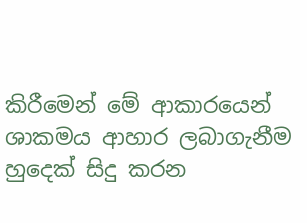කිරීමෙන් මේ ආකාරයෙන් ශාකමය ආහාර ලබාගැනීම හුදෙක්‌ සිදු කරන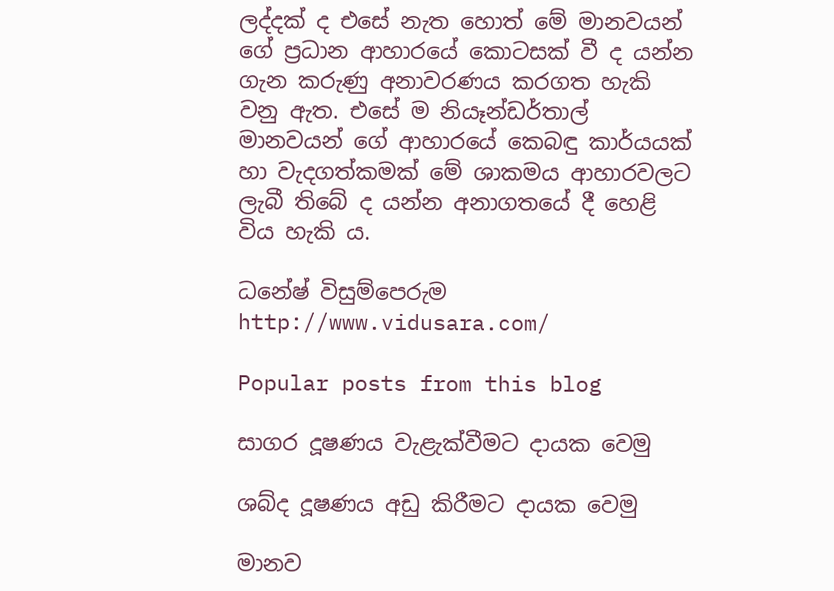ලද්දක්‌ ද එසේ නැත හොත් මේ මානවයන් ගේ ප්‍රධාන ආහාරයේ කොටසක්‌ වී ද යන්න ගැන කරුණු අනාවරණය කරගත හැකි වනු ඇත. එසේ ම නියෑන්ඩර්තාල් මානවයන් ගේ ආහාරයේ කෙබඳු කාර්යයක්‌ හා වැදගත්කමක්‌ මේ ශාකමය ආහාරවලට ලැබී තිබේ ද යන්න අනාගතයේ දී හෙළි විය හැකි ය.

ධනේෂ් විසුම්පෙරුම
http://www.vidusara.com/

Popular posts from this blog

සාගර දූෂණය වැළැක්‌වීමට දායක වෙමු

ශබ්ද දූෂණය අඩු කිරීමට දායක වෙමු

මානව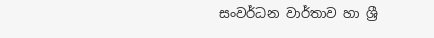සංවර්ධන වාර්තාව හා ශ්‍රී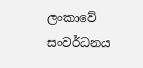ලංකාවේ සංවර්ධනය